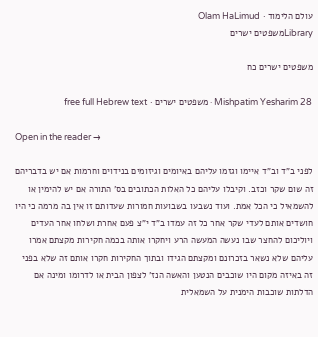עולם הלימוד · Olam HaLimud
Libraryמשפטים ישרים

משפטים ישרים כח

Mishpatim Yesharim 28 · משפטים ישרים · free full Hebrew text

Open in the reader →

לפני ב"ד וב"ד איימו וגזמו עליהם באיומים וגיזומים בנידוים וחרמות אם יש בדבריהם זה שום שקר וכזב. וקיבלו עליהם כל האלות הכתובים בס' התורה אם יש להימין או להשמאיל כי הכל אמת. ועוד נשבעו בשבועות חמורות שעדותם זו אין בה מרמה כי היו חושדים אותם לעדי שקר אחר כל זה עמדו ב"ד י"צ פעם אחרת ושלחו אחר העדים ויוליכום להחצר שבו נעשה המעשה הרע ויחקרו אותה בכמה חקירות מקצתם אמרו עליהם שלא נשאר בזכרונם ומקצתם הגידו ובתוך החקירות חקרו אותם זה שלא בפני זה באיזה מקום היו שוכבים הנטען והאשה הנז' לצפון הבית או לדרומו ומינה אם הדלתות שוכבות הימנית על השמאלית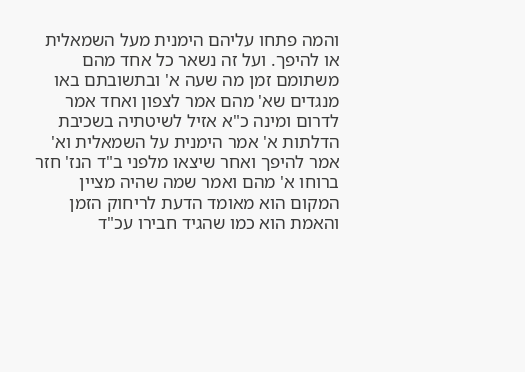והמה פתחו עליהם הימנית מעל השמאלית או להיפך. ועל זה נשאר כל אחד מהם משתומם זמן מה שעה א' ובתשובתם באו מנגדים שא' מהם אמר לצפון ואחד אמר לדרום ומינה כ"א אזיל לשיטתיה בשכיבת הדלתות א' אמר הימנית על השמאלית וא' אמר להיפך ואחר שיצאו מלפני ב"ד הנז' חזר ברוחו א' מהם ואמר שמה שהיה מציין המקום הוא מאומד הדעת לריחוק הזמן והאמת הוא כמו שהגיד חבירו עכ"ד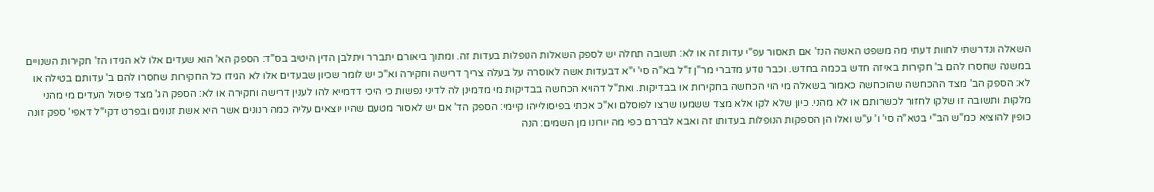השאלה ונדרשתי לחוות דעתי מה משפט האשה הנז' אם תאסור עפ"י עדות זה או לא: תשובה תחלה יש לספק השאלות הנופלות בעדות זה. ומתוך ביאורם יתברר ויתלבן הדין היטיב בס"ד: הספק הא' הוא שעדים אלו לא הגידו הז' חקירות השנויים במשנה שחסרו להם ב' חקירות באיזה חדש בכמה בחדש. וכבר נודע מדברי מר"ן ז"ל בא"ה סי' י"א דבעדות אשה לאוסרה על בעלה צריך דרישה וחקירה וא"כ יש לומר שכיון שבעדים אלו לא הגידו כל החקירות שחסרו להם ב' עדותם בטילה או לא: הספק הב' מצד ההכחשה שהוכחשה כאמור בשאלה מי הוי הכחשה בחקירות או בבדיקות. ואת"ל דהויא הכחשה בבדיקות מי מדמינן לה לדיני נפשות כי היכי דדמייא להו לענין דרישה וחקירה או לא: הספק הג' מצד פיסול העדים מי מהני מלקות ותשובה זו שלקו לחזור לכשרותם או לא מהני. כיון שלא לקו אלא מצד ששמעו שרצו לפוסלם וא"כ אכתי בפיסולייהו קיימי: הספק הד' אם יש לאסור מטעם שהיו יוצאים עליה כמה רנונים אשר היא אשת זנונים ובפרט דקי"ל דאפי' ספק זונה כופין להוציא כמ"ש הב"י בטא"ה סי' ו' ע"ש ואלו הן הספקות הנופלות בעדותו זה ואבא לבררם כפי מה יורונו מן השמים: הנה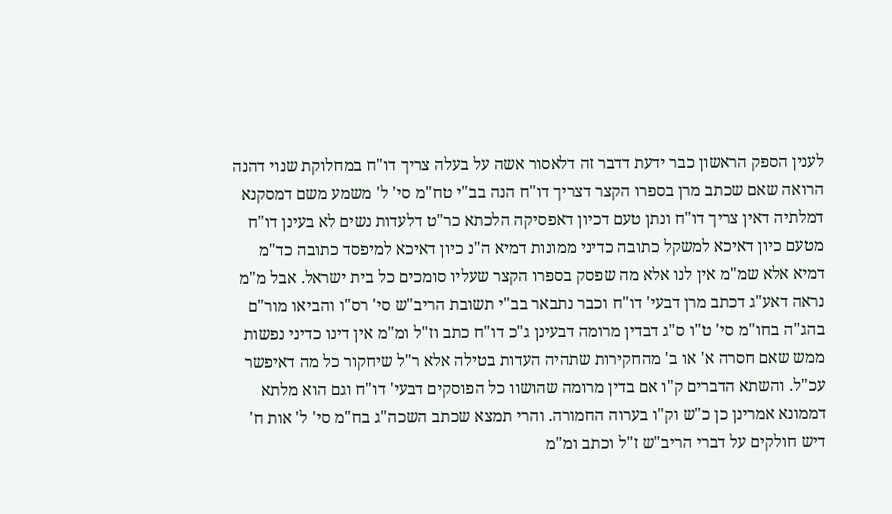לענין הספק הראשון כבר ידעת דדבר זה דלאסור אשה על בעלה צריך דו"ח במחלוקת שנוי דהנה הרואה שאם שכתב מרן בספרו הקצר דצריך דו"ח הנה בב"י טח"מ סי' ל' משמע משם דמסקנא דמלתיה דאין צריך דו"ח ונתן טעם דכיון דאפסיקה הלכתא כר"ט דלעדות נשים לא בעינן דו"ח מטעם כיון דאיכא למשקל כתובה כדיני ממונות דמיא ה"נ כיון דאיכא למיפסד כתובה כד"מ דמיא אלא שמ"מ אין לנו אלא מה שפסק בספרו הקצר שעליו סומכים כל בית ישראל. אבל מ"מ נראה דאע"ג דכתב מרן דבעי' דו"ח וכבר נתבאר בב"י תשובת הריב"ש סי' רס"ו והביאו מור"ם בהג"ה בחו"מ סי' ט"ו ס"ג דבדין מרומה דבעינן ג"כ דו"ח כתב וז"ל ומ"מ אין דינו כדיני נפשות ממש שאם חסרה א' או ב' מהחקירות שתהיה העדות בטילה אלא ר"ל שיחקור כל מה דאיפשר עכ"ל. והשתא הדברים ק"ו אם בדין מרומה שהושוו כל הפוסקים דבעי' דו"ח וגם הוא מלתא דממונא אמרינן כן כ"ש וק"ו בערוה החמורה. והרי תמצא שכתב השכה"ג בח"מ סי' ל' אות ח' דיש חולקים על דברי הריב"ש ז"ל וכתב ומ"מ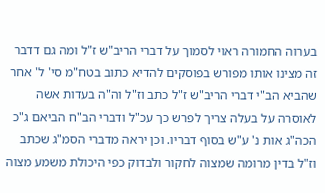בערוה החמורה ראוי לסמוך על דברי הריב"ש ז"ל ומה גם דדבר זה מצינו אותו מפורש בפוסקים להדיא כתוב בטח"מ סי' ל' אחר שהביא הב"י דברי הריב"ש ז"ל כתב וז"ל וה"ה בעדות אשה לאוסרה על בעלה צריך לפרש כך עכ"ל ודברי הב"ח הביאם ג"כ הכה"ג אות נ' ע"ש בסוף דבריו. וכן יראה מדברי הסמ"ג שכתב וז"ל בדין מרומה שמצוה לחקור ולבדוק כפי היכולת משמע מצוה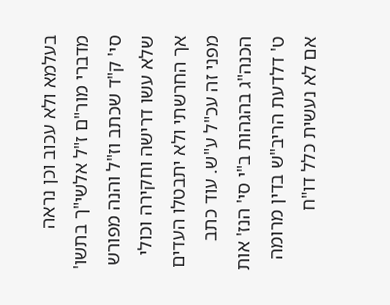בעלמא ולא עכוב וכן נראה מדברי מור"ם ז"ל אלשי"ך בתשו' סי' ק"ד שכתב וז"ל והנה מפורש שלא עשו דרישה וחקירה וכולי אך החרשתי ולא יתבטלו העדים מפני זה עכ"ל ע"ש. עוד כתב הכנה"ג בהגהות ב"י סי' הנז' אות ט' דלדעת הריב"ש בדין מרומה אם לא נעשית כלל דו"ח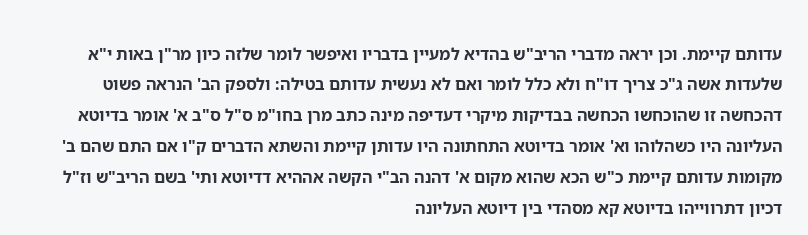עדותם קיימת. וכן יראה מדברי הריב"ש בהדיא למעיין בדבריו ואיפשר לומר שלזה כיון מר"ן באות י"א שלעדות אשה ג"כ צריך דו"ח ולא כלל לומר ואם לא נעשית עדותם בטילה: ולספק הב' הנראה פשוט דהכחשה זו שהוכחשו הכחשה בבדיקות מיקרי דעדיפה מינה כתב מרן בחו"מ ס"ל ס"ב א' אומר בדיוטא העליונה היו כשהלוהו וא' אומר בדיוטא התחתונה היו עדותן קיימת והשתא הדברים ק"ו אם התם שהם ב' מקומות עדותם קיימת כ"ש הכא שהוא מקום א' דהנה הב"י הקשה אההיא דדיוטא ותי' בשם הריב"ש וז"ל דכיון דתרווייהו בדיוטא קא מסהדי בין דיוטא העליונה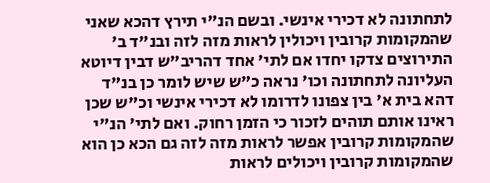לתחתונה לא דכירי אינשי. ובשם הנ"י תירץ דהכא שאני שהמקומות קרובין ויכולין לראות מזה לזה ובנ"ד ב' התירוצים צדקו יחדו אם לתי' אחד דהריב"ש דבין דיוטא העליונה לתחתונה וכו' נראה כ"ש שיש לומר כן בנ"ד דהא בית א' בין צפונו לדרומו לא דכירי אינשי וכ"ש שכן ראינו אותם תוהים לזכור כי הזמן רחוק. ואם לתי' הנ"י שהמקומות קרובין אפשר לראות מזה לזה גם הכא כן הוא שהמקומות קרובין ויכולים לראות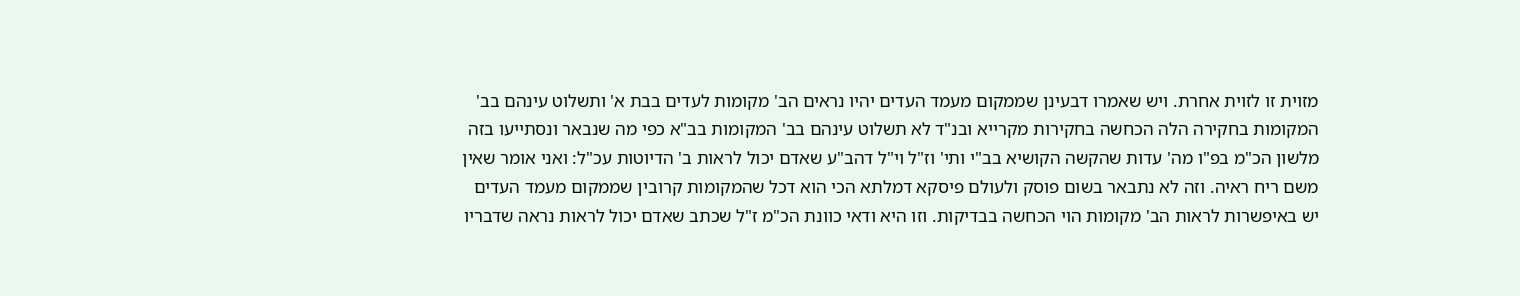מזוית זו לזוית אחרת. ויש שאמרו דבעינן שממקום מעמד העדים יהיו נראים הב' מקומות לעדים בבת א' ותשלוט עינהם בב' המקומות בחקירה הלה הכחשה בחקירות מקרייא ובנ"ד לא תשלוט עינהם בב' המקומות בב"א כפי מה שנבאר ונסתייעו בזה מלשון הכ"מ בפ"ו מה' עדות שהקשה הקושיא בב"י ותי' וז"ל וי"ל דהב"ע שאדם יכול לראות ב' הדיוטות עכ"ל: ואני אומר שאין משם ריח ראיה. וזה לא נתבאר בשום פוסק ולעולם פיסקא דמלתא הכי הוא דכל שהמקומות קרובין שממקום מעמד העדים יש באיפשרות לראות הב' מקומות הוי הכחשה בבדיקות. וזו היא ודאי כוונת הכ"מ ז"ל שכתב שאדם יכול לראות נראה שדבריו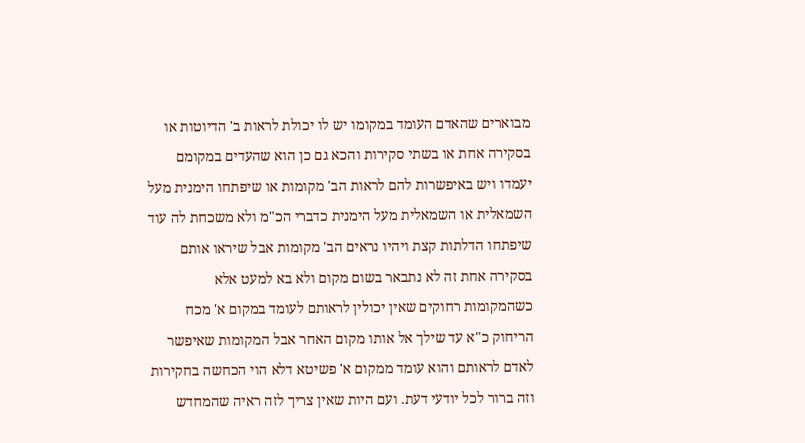מבוארים שהאדם העומד במקומו יש לו יכולת לראות ב' הדיוטות או בסקירה אחת או בשתי סקירות והכא גם כן הוא שהעדים במקומם יעמדו ויש באיפשרות להם לראות הב' מקומות או שיפתחו הימנית מעל השמאלית או השמאלית מעל הימנית כדברי הכ"מ ולא משכחת לה עוד שיפתחו הדלתות קצת ויהיו נראים הב' מקומות אבל שיראו אותם בסקירה אחת זה לא נתבאר בשום מקום ולא בא למעט אלא כשהמקומות רחוקים שאין יכולין לראותם לעומד במקום א' מכח הריחוק כ"א עד שילך אל אותו מקום האחר אבל המקומות שאיפשר לאדם לראותם והוא עומד ממקום א' פשיטא דלא הוי הכחשה בחקירות וזה ברור לכל יודעי דעת. ועם היות שאין צריך לזה ראיה שהמחדש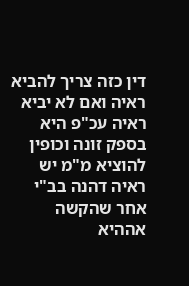דין כזה צריך להביא ראיה ואם לא יביא ראיה עכ"פ היא בספק זונה וכופין להוציא מ"מ יש ראיה דהנה בב"י אחר שהקשה אההיא